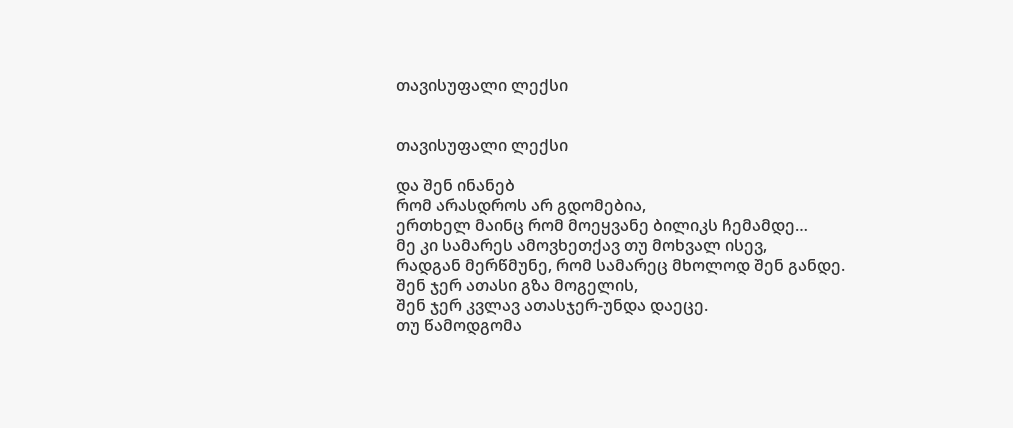თავისუფალი ლექსი


თავისუფალი ლექსი

და შენ ინანებ
რომ არასდროს არ გდომებია,
ერთხელ მაინც რომ მოეყვანე ბილიკს ჩემამდე…
მე კი სამარეს ამოვხეთქავ თუ მოხვალ ისევ,
რადგან მერწმუნე, რომ სამარეც მხოლოდ შენ განდე.
შენ ჯერ ათასი გზა მოგელის,
შენ ჯერ კვლავ ათასჯერ-უნდა დაეცე.
თუ წამოდგომა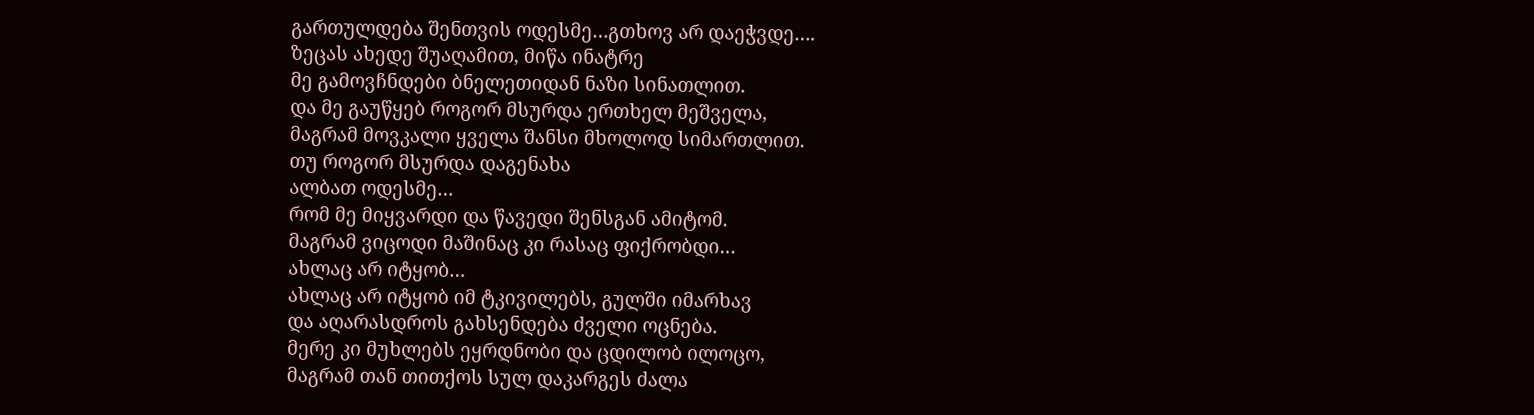გართულდება შენთვის ოდესმე…გთხოვ არ დაეჭვდე….
ზეცას ახედე შუაღამით, მიწა ინატრე
მე გამოვჩნდები ბნელეთიდან ნაზი სინათლით.
და მე გაუწყებ როგორ მსურდა ერთხელ მეშველა,
მაგრამ მოვკალი ყველა შანსი მხოლოდ სიმართლით.
თუ როგორ მსურდა დაგენახა
ალბათ ოდესმე…
რომ მე მიყვარდი და წავედი შენსგან ამიტომ.
მაგრამ ვიცოდი მაშინაც კი რასაც ფიქრობდი…
ახლაც არ იტყობ…
ახლაც არ იტყობ იმ ტკივილებს, გულში იმარხავ
და აღარასდროს გახსენდება ძველი ოცნება.
მერე კი მუხლებს ეყრდნობი და ცდილობ ილოცო,
მაგრამ თან თითქოს სულ დაკარგეს ძალა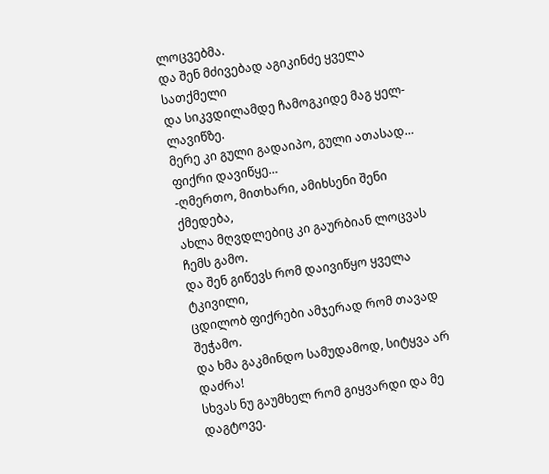ლოცვებმა.
და შენ მძივებად აგიკინძე ყველა სათქმელი
და სიკვდილამდე ჩამოგკიდე მაგ ყელ-ლავიწზე.
მერე კი გული გადაიპო, გული ათასად…
ფიქრი დავიწყე…
-ღმერთო, მითხარი, ამიხსენი შენი ქმედება,
ახლა მღვდლებიც კი გაურბიან ლოცვას ჩემს გამო.
და შენ გიწევს რომ დაივიწყო ყველა ტკივილი,
ცდილობ ფიქრები ამჯერად რომ თავად შეჭამო.
და ხმა გაკმინდო სამუდამოდ, სიტყვა არ დაძრა!
სხვას ნუ გაუმხელ რომ გიყვარდი და მე დაგტოვე.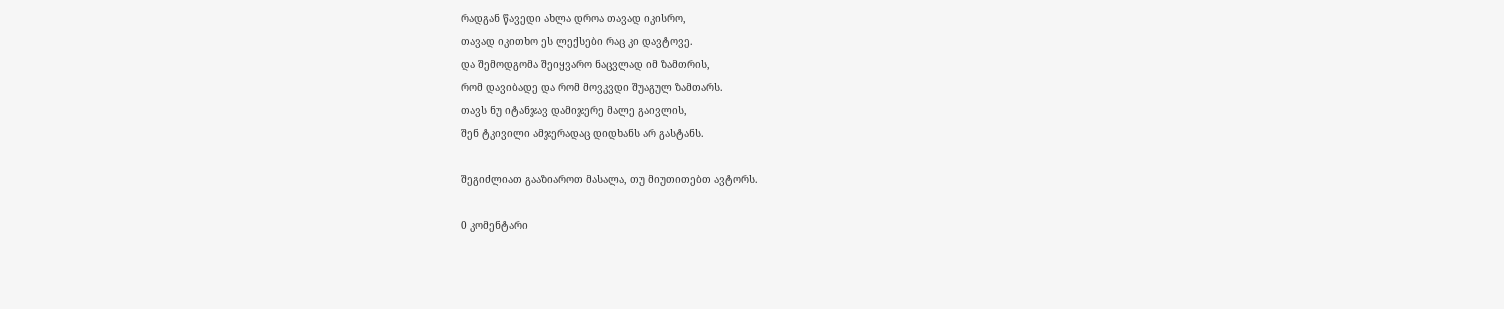რადგან წავედი ახლა დროა თავად იკისრო,
თავად იკითხო ეს ლექსები რაც კი დავტოვე.
და შემოდგომა შეიყვარო ნაცვლად იმ ზამთრის,
რომ დავიბადე და რომ მოვკვდი შუაგულ ზამთარს.
თავს ნუ იტანჯავ დამიჯერე მალე გაივლის,
შენ ტკივილი ამჯერადაც დიდხანს არ გასტანს.

შეგიძლიათ გააზიაროთ მასალა, თუ მიუთითებთ ავტორს.

0 კომენტარი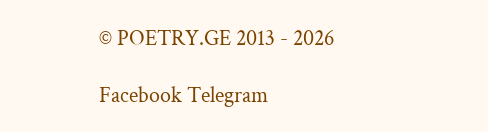© POETRY.GE 2013 - 2026

Facebook Telegram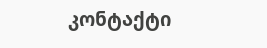კონტაქტი